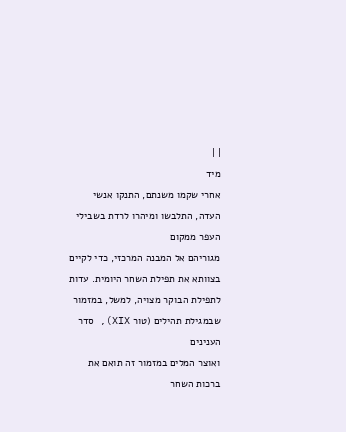| |
מיד
אחרי שקמו משנתם, התנקו אנשי העדה, התלבשו ומיהרו לרדת בשבילי העפר ממקום
מגוריהם אל המבנה המרכזי, כדי לקיים בצוותא את תפילת השחר היומית. עדות
לתפילת הבוקר מצויה, למשל, במזמור שבמגילת תהילים (טור XIX), סדר הענינים
ואוצר המלים במזמור זה תואם את ברכות השחר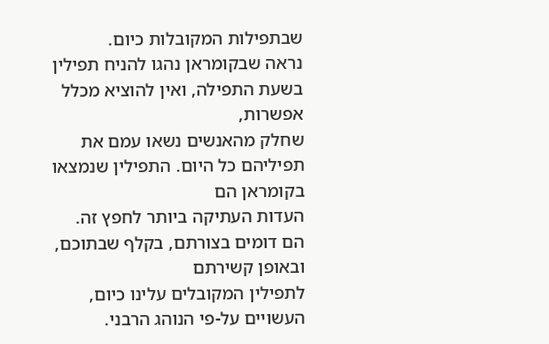שבתפילות המקובלות כיום.
נראה שבקומראן נהגו להניח תפילין בשעת התפילה, ואין להוציא מכלל אפשרות,
שחלק מהאנשים נשאו עמם את תפיליהם כל היום. התפילין שנמצאו בקומראן הם
העדות העתיקה ביותר לחפץ זה. הם דומים בצורתם, בקלף שבתוכם, ובאופן קשירתם
לתפילין המקובלים עלינו כיום, העשויים על-פי הנוהג הרבני.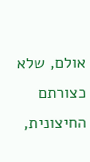אולם, שלא
כצורתם החיצונית,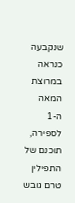שנקבעה כנראה במרוצת המאה ה-1 לספירה, תוכנם של התפילין
טרם גובש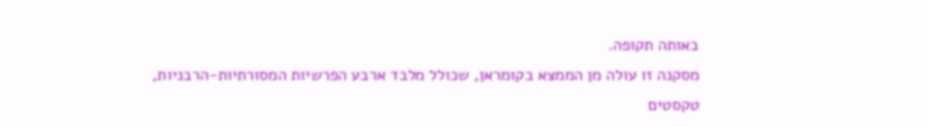באותה תקופה.
מסקנה זו עולה מן הממצא בקומראן, שכולל מלבד ארבע הפרשיות המסורתיות-הרבניות,
טקסטים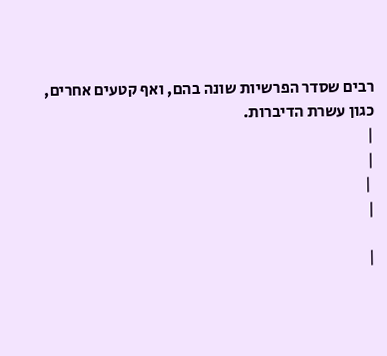רבים שסדר הפרשיות שונה בהם, ואף קטעים אחרים, כגון עשרת הדיברות.
|
|
 |
|

|